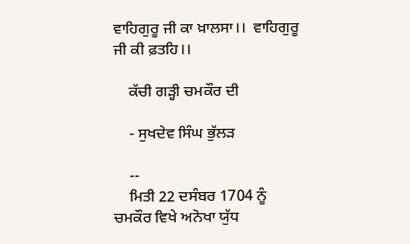ਵਾਹਿਗੁਰੂ ਜੀ ਕਾ ਖ਼ਾਲਸਾ।।  ਵਾਹਿਗੁਰੂ ਜੀ ਕੀ ਫ਼ਤਹਿ।।

    ਕੱਚੀ ਗੜ੍ਹੀ ਚਮਕੌਰ ਦੀ

    - ਸੁਖਦੇਵ ਸਿੰਘ ਭੁੱਲੜ

    --
    ਮਿਤੀ 22 ਦਸੰਬਰ 1704 ਨੂੰ ਚਮਕੌਰ ਵਿਖੇ ਅਨੋਖਾ ਯੁੱਧ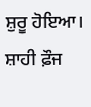ਸ਼ੁਰੂ ਹੋਇਆ। ਸ਼ਾਹੀ ਫ਼ੌਜ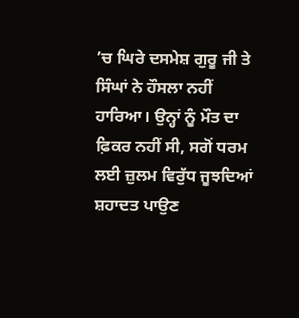’ਚ ਘਿਰੇ ਦਸਮੇਸ਼ ਗੁਰੂ ਜੀ ਤੇ ਸਿੰਘਾਂ ਨੇ ਹੌਸਲਾ ਨਹੀਂ ਹਾਰਿਆ। ਉਨ੍ਹਾਂ ਨੂੰ ਮੌਤ ਦਾ ਫ਼ਿਕਰ ਨਹੀਂ ਸੀ, ਸਗੋਂ ਧਰਮ ਲਈ ਜ਼ੁਲਮ ਵਿਰੁੱਧ ਜੂਝਦਿਆਂ ਸ਼ਹਾਦਤ ਪਾਉਣ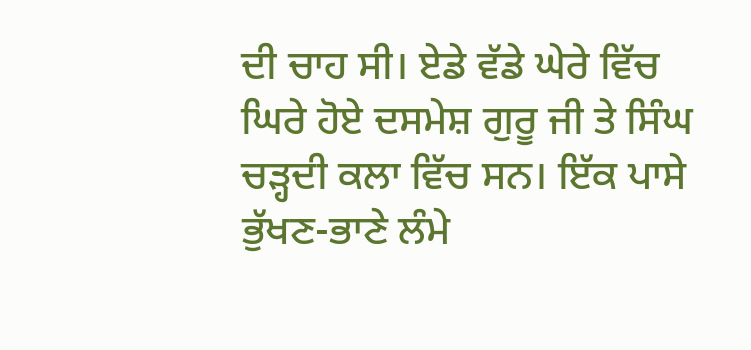ਦੀ ਚਾਹ ਸੀ। ਏਡੇ ਵੱਡੇ ਘੇਰੇ ਵਿੱਚ ਘਿਰੇ ਹੋਏ ਦਸਮੇਸ਼ ਗੁਰੂ ਜੀ ਤੇ ਸਿੰਘ ਚੜ੍ਹਦੀ ਕਲਾ ਵਿੱਚ ਸਨ। ਇੱਕ ਪਾਸੇ ਭੁੱਖਣ-ਭਾਣੇ ਲੰਮੇ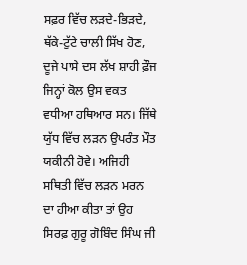ਸਫ਼ਰ ਵਿੱਚ ਲੜਦੇ-ਭਿੜਦੇ, ਥੱਕੇ-ਟੁੱਟੇ ਚਾਲੀ ਸਿੱਖ ਹੋਣ, ਦੂਜੇ ਪਾਸੇ ਦਸ ਲੱਖ ਸ਼ਾਹੀ ਫ਼ੌਜ ਜਿਨ੍ਹਾਂ ਕੋਲ ਉਸ ਵਕਤ ਵਧੀਆ ਹਥਿਆਰ ਸਨ। ਜਿੱਥੇ ਯੁੱਧ ਵਿੱਚ ਲੜਨ ਉਪਰੰਤ ਮੌਤ ਯਕੀਨੀ ਹੋਵੇ। ਅਜਿਹੀ ਸਥਿਤੀ ਵਿੱਚ ਲੜਨ ਮਰਨ ਦਾ ਹੀਆ ਕੀਤਾ ਤਾਂ ਉਹ ਸਿਰਫ਼ ਗੁਰੂ ਗੋਬਿੰਦ ਸਿੰਘ ਜੀ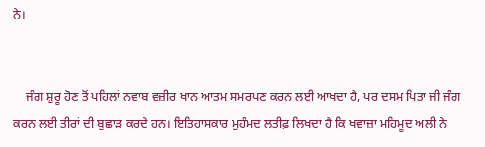ਨੇ।


    ਜੰਗ ਸ਼ੁਰੂ ਹੋਣ ਤੋਂ ਪਹਿਲਾਂ ਨਵਾਬ ਵਜ਼ੀਰ ਖਾਨ ਆਤਮ ਸਮਰਪਣ ਕਰਨ ਲਈ ਆਖਦਾ ਹੈ, ਪਰ ਦਸਮ ਪਿਤਾ ਜੀ ਜੰਗ ਕਰਨ ਲਈ ਤੀਰਾਂ ਦੀ ਬੁਛਾੜ ਕਰਦੇ ਹਨ। ਇਤਿਹਾਸਕਾਰ ਮੁਹੰਮਦ ਲਤੀਫ਼ ਲਿਖਦਾ ਹੈ ਕਿ ਖਵਾਜ਼ਾ ਮਹਿਮੂਦ ਅਲੀ ਨੇ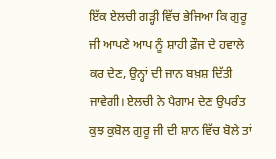ਇੱਕ ਏਲਚੀ ਗੜ੍ਹੀ ਵਿੱਚ ਭੇਜਿਆ ਕਿ ਗੁਰੂ ਜੀ ਆਪਣੇ ਆਪ ਨੂੰ ਸ਼ਾਹੀ ਫ਼ੌਜ ਦੇ ਹਵਾਲੇ ਕਰ ਦੇਣ, ਉਨ੍ਹਾਂ ਦੀ ਜਾਨ ਬਖ਼ਸ਼ ਦਿੱਤੀ ਜਾਵੇਗੀ। ਏਲਚੀ ਨੇ ਪੈਗਾਮ ਦੇਣ ਉਪਰੰਤ ਕੁਝ ਕੁਬੋਲ ਗੁਰੂ ਜੀ ਦੀ ਸ਼ਾਨ ਵਿੱਚ ਬੋਲੇ ਤਾਂ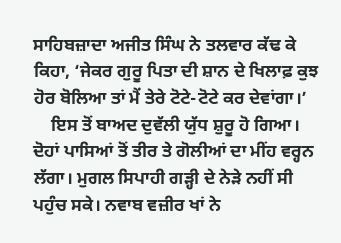ਸਾਹਿਬਜ਼ਾਦਾ ਅਜੀਤ ਸਿੰਘ ਨੇ ਤਲਵਾਰ ਕੱਢ ਕੇ ਕਿਹਾ, ‘ਜੇਕਰ ਗੁਰੂ ਪਿਤਾ ਦੀ ਸ਼ਾਨ ਦੇ ਖਿਲਾਫ਼ ਕੁਝ ਹੋਰ ਬੋਲਿਆ ਤਾਂ ਮੈਂ ਤੇਰੇ ਟੋਟੇ-ਟੋਟੇ ਕਰ ਦੇਵਾਂਗਾ।’
    ਇਸ ਤੋਂ ਬਾਅਦ ਦੁਵੱਲੀ ਯੁੱਧ ਸ਼ੁਰੂ ਹੋ ਗਿਆ। ਦੋਹਾਂ ਪਾਸਿਆਂ ਤੋਂ ਤੀਰ ਤੇ ਗੋਲੀਆਂ ਦਾ ਮੀਂਹ ਵਰ੍ਹਨ ਲੱਗਾ। ਮੁਗਲ ਸਿਪਾਹੀ ਗੜ੍ਹੀ ਦੇ ਨੇੜੇ ਨਹੀਂ ਸੀ ਪਹੁੰਚ ਸਕੇ। ਨਵਾਬ ਵਜ਼ੀਰ ਖਾਂ ਨੇ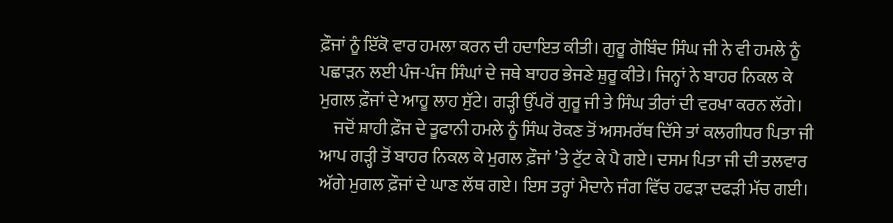ਫ਼ੌਜਾਂ ਨੂੰ ਇੱਕੋ ਵਾਰ ਹਮਲਾ ਕਰਨ ਦੀ ਹਦਾਇਤ ਕੀਤੀ। ਗੁਰੂ ਗੋਬਿੰਦ ਸਿੰਘ ਜੀ ਨੇ ਵੀ ਹਮਲੇ ਨੂੰ ਪਛਾੜਨ ਲਈ ਪੰਜ-ਪੰਜ ਸਿੰਘਾਂ ਦੇ ਜਥੇ ਬਾਹਰ ਭੇਜਣੇ ਸ਼ੁਰੂ ਕੀਤੇ। ਜਿਨ੍ਹਾਂ ਨੇ ਬਾਹਰ ਨਿਕਲ ਕੇ ਮੁਗਲ ਫ਼ੌਜਾਂ ਦੇ ਆਹੂ ਲਾਹ ਸੁੱਟੇ। ਗੜ੍ਹੀ ਉੱਪਰੋਂ ਗੁਰੂ ਜੀ ਤੇ ਸਿੰਘ ਤੀਰਾਂ ਦੀ ਵਰਖਾ ਕਰਨ ਲੱਗੇ।
    ਜਦੋਂ ਸ਼ਾਹੀ ਫ਼ੌਜ ਦੇ ਤੂਫਾਨੀ ਹਮਲੇ ਨੂੰ ਸਿੰਘ ਰੋਕਣ ਤੋਂ ਅਸਮਰੱਥ ਦਿੱਸੇ ਤਾਂ ਕਲਗੀਧਰ ਪਿਤਾ ਜੀ ਆਪ ਗੜ੍ਹੀ ਤੋਂ ਬਾਹਰ ਨਿਕਲ ਕੇ ਮੁਗਲ ਫ਼ੌਜਾਂ ’ਤੇ ਟੁੱਟ ਕੇ ਪੈ ਗਏ। ਦਸਮ ਪਿਤਾ ਜੀ ਦੀ ਤਲਵਾਰ ਅੱਗੇ ਮੁਗਲ ਫ਼ੌਜਾਂ ਦੇ ਘਾਣ ਲੱਥ ਗਏ। ਇਸ ਤਰ੍ਹਾਂ ਮੈਦਾਨੇ ਜੰਗ ਵਿੱਚ ਹਫੜਾ ਦਫੜੀ ਮੱਚ ਗਈ।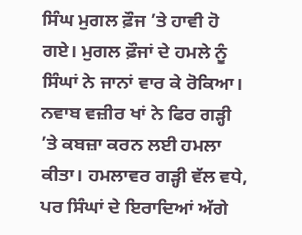ਸਿੰਘ ਮੁਗਲ ਫ਼ੌਜ ’ਤੇ ਹਾਵੀ ਹੋ ਗਏ। ਮੁਗਲ ਫ਼ੌਜਾਂ ਦੇ ਹਮਲੇ ਨੂੰ ਸਿੰਘਾਂ ਨੇ ਜਾਨਾਂ ਵਾਰ ਕੇ ਰੋਕਿਆ। ਨਵਾਬ ਵਜ਼ੀਰ ਖਾਂ ਨੇ ਫਿਰ ਗੜ੍ਹੀ ’ਤੇ ਕਬਜ਼ਾ ਕਰਨ ਲਈ ਹਮਲਾ ਕੀਤਾ। ਹਮਲਾਵਰ ਗੜ੍ਹੀ ਵੱਲ ਵਧੇ, ਪਰ ਸਿੰਘਾਂ ਦੇ ਇਰਾਦਿਆਂ ਅੱਗੇ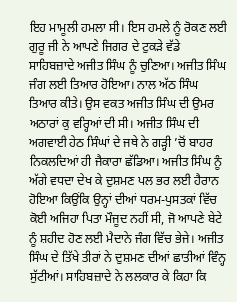ਇਹ ਮਾਮੂਲੀ ਹਮਲਾ ਸੀ। ਇਸ ਹਮਲੇ ਨੂੰ ਰੋਕਣ ਲਈ ਗੁਰੂ ਜੀ ਨੇ ਆਪਣੇ ਜਿਗਰ ਦੇ ਟੁਕੜੇ ਵੱਡੇ ਸਾਹਿਬਜ਼ਾਦੇ ਅਜੀਤ ਸਿੰਘ ਨੂੰ ਚੁਣਿਆ। ਅਜੀਤ ਸਿੰਘ ਜੰਗ ਲਈ ਤਿਆਰ ਹੋਇਆ। ਨਾਲ ਅੱਠ ਸਿੰਘ ਤਿਆਰ ਕੀਤੇ। ਉਸ ਵਕਤ ਅਜੀਤ ਸਿੰਘ ਦੀ ਉਮਰ ਅਠਾਰਾਂ ਕੁ ਵਰ੍ਹਿਆਂ ਦੀ ਸੀ। ਅਜੀਤ ਸਿੰਘ ਦੀ ਅਗਵਾਈ ਹੇਠ ਸਿੰਘਾਂ ਦੇ ਜਥੇ ਨੇ ਗੜ੍ਹੀ ’ਚੋਂ ਬਾਹਰ ਨਿਕਲਦਿਆਂ ਹੀ ਜੈਕਾਰਾ ਛੱਡਿਆ। ਅਜੀਤ ਸਿੰਘ ਨੂੰ ਅੱਗੇ ਵਧਦਾ ਦੇਖ ਕੇ ਦੁਸ਼ਮਣ ਪਲ ਭਰ ਲਈ ਹੈਰਾਨ ਹੋਇਆ ਕਿਉਂਕਿ ਉਨ੍ਹਾਂ ਦੀਆਂ ਧਰਮ-ਪੁਸਤਕਾਂ ਵਿੱਚ ਕੋਈ ਅਜਿਹਾ ਪਿਤਾ ਮੌਜੂਦ ਨਹੀਂ ਸੀ, ਜੋ ਆਪਣੇ ਬੇਟੇ ਨੂੰ ਸ਼ਹੀਦ ਹੋਣ ਲਈ ਮੈਦਾਨੇ ਜੰਗ ਵਿੱਚ ਭੇਜੇ। ਅਜੀਤ ਸਿੰਘ ਦੇ ਤਿੱਖੇ ਤੀਰਾਂ ਨੇ ਦੁਸ਼ਮਣ ਦੀਆਂ ਛਾਤੀਆਂ ਵਿੰਨ੍ਹ ਸੁੱਟੀਆਂ। ਸਾਹਿਬਜ਼ਾਦੇ ਨੇ ਲਲਕਾਰ ਕੇ ਕਿਹਾ ਕਿ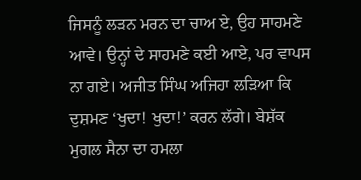ਜਿਸਨੂੰ ਲੜਨ ਮਰਨ ਦਾ ਚਾਅ ਏ, ਉਹ ਸਾਹਮਣੇ ਆਵੇ। ਉਨ੍ਹਾਂ ਦੇ ਸਾਹਮਣੇ ਕਈ ਆਏ, ਪਰ ਵਾਪਸ ਨਾ ਗਏ। ਅਜੀਤ ਸਿੰਘ ਅਜਿਹਾ ਲੜਿਆ ਕਿ ਦੁਸ਼ਮਣ ‘ਖੁਦਾ! ਖੁਦਾ!’ ਕਰਨ ਲੱਗੇ। ਬੇਸ਼ੱਕ ਮੁਗਲ ਸੈਨਾ ਦਾ ਹਮਲਾ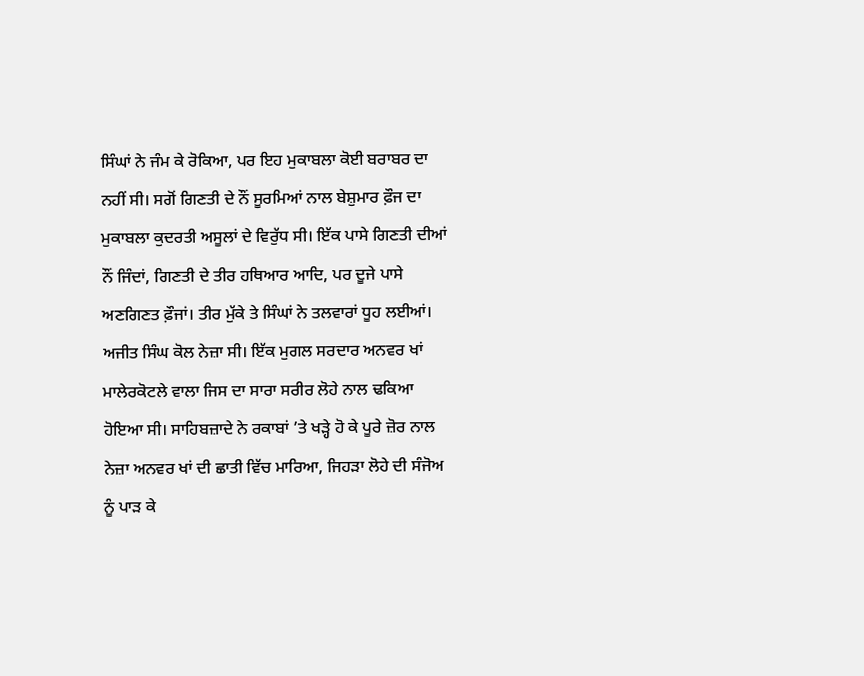ਸਿੰਘਾਂ ਨੇ ਜੰਮ ਕੇ ਰੋਕਿਆ, ਪਰ ਇਹ ਮੁਕਾਬਲਾ ਕੋਈ ਬਰਾਬਰ ਦਾ ਨਹੀਂ ਸੀ। ਸਗੋਂ ਗਿਣਤੀ ਦੇ ਨੌਂ ਸੂਰਮਿਆਂ ਨਾਲ ਬੇਸ਼ੁਮਾਰ ਫ਼ੌਜ ਦਾ ਮੁਕਾਬਲਾ ਕੁਦਰਤੀ ਅਸੂਲਾਂ ਦੇ ਵਿਰੁੱਧ ਸੀ। ਇੱਕ ਪਾਸੇ ਗਿਣਤੀ ਦੀਆਂ ਨੌਂ ਜਿੰਦਾਂ, ਗਿਣਤੀ ਦੇ ਤੀਰ ਹਥਿਆਰ ਆਦਿ, ਪਰ ਦੂਜੇ ਪਾਸੇ ਅਣਗਿਣਤ ਫ਼ੌਜਾਂ। ਤੀਰ ਮੁੱਕੇ ਤੇ ਸਿੰਘਾਂ ਨੇ ਤਲਵਾਰਾਂ ਧੂਹ ਲਈਆਂ। ਅਜੀਤ ਸਿੰਘ ਕੋਲ ਨੇਜ਼ਾ ਸੀ। ਇੱਕ ਮੁਗਲ ਸਰਦਾਰ ਅਨਵਰ ਖਾਂ ਮਾਲੇਰਕੋਟਲੇ ਵਾਲਾ ਜਿਸ ਦਾ ਸਾਰਾ ਸਰੀਰ ਲੋਹੇ ਨਾਲ ਢਕਿਆ ਹੋਇਆ ਸੀ। ਸਾਹਿਬਜ਼ਾਦੇ ਨੇ ਰਕਾਬਾਂ ’ਤੇ ਖੜ੍ਹੇ ਹੋ ਕੇ ਪੂਰੇ ਜ਼ੋਰ ਨਾਲ ਨੇਜ਼ਾ ਅਨਵਰ ਖਾਂ ਦੀ ਛਾਤੀ ਵਿੱਚ ਮਾਰਿਆ, ਜਿਹੜਾ ਲੋਹੇ ਦੀ ਸੰਜੋਅ ਨੂੰ ਪਾੜ ਕੇ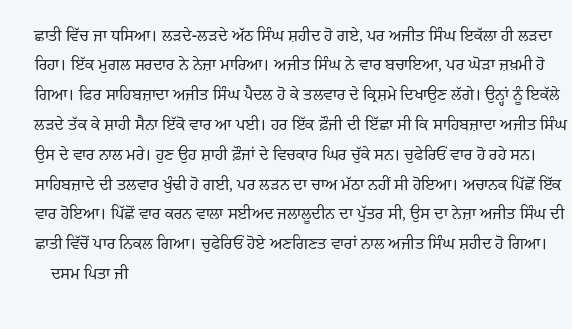ਛਾਤੀ ਵਿੱਚ ਜਾ ਧਸਿਆ। ਲੜਦੇ-ਲੜਦੇ ਅੱਠ ਸਿੰਘ ਸ਼ਹੀਦ ਹੋ ਗਏ, ਪਰ ਅਜੀਤ ਸਿੰਘ ਇਕੱਲਾ ਹੀ ਲੜਦਾ ਰਿਹਾ। ਇੱਕ ਮੁਗਲ ਸਰਦਾਰ ਨੇ ਨੇਜ਼ਾ ਮਾਰਿਆ। ਅਜੀਤ ਸਿੰਘ ਨੇ ਵਾਰ ਬਚਾਇਆ, ਪਰ ਘੋੜਾ ਜ਼ਖ਼ਮੀ ਹੋ ਗਿਆ। ਫਿਰ ਸਾਹਿਬਜ਼ਾਦਾ ਅਜੀਤ ਸਿੰਘ ਪੈਦਲ ਹੋ ਕੇ ਤਲਵਾਰ ਦੇ ਕ੍ਰਿਸ਼ਮੇ ਦਿਖਾਉਣ ਲੱਗੇ। ਉਨ੍ਹਾਂ ਨੂੰ ਇਕੱਲੇ ਲੜਦੇ ਤੱਕ ਕੇ ਸ਼ਾਹੀ ਸੈਨਾ ਇੱਕੋ ਵਾਰ ਆ ਪਈ। ਹਰ ਇੱਕ ਫ਼ੌਜੀ ਦੀ ਇੱਛਾ ਸੀ ਕਿ ਸਾਹਿਬਜ਼ਾਦਾ ਅਜੀਤ ਸਿੰਘ ਉਸ ਦੇ ਵਾਰ ਨਾਲ ਮਰੇ। ਹੁਣ ਉਹ ਸ਼ਾਹੀ ਫ਼ੌਜਾਂ ਦੇ ਵਿਚਕਾਰ ਘਿਰ ਚੁੱਕੇ ਸਨ। ਚੁਫੇਰਿਓਂ ਵਾਰ ਹੋ ਰਹੇ ਸਨ। ਸਾਹਿਬਜ਼ਾਦੇ ਦੀ ਤਲਵਾਰ ਖੁੰਢੀ ਹੋ ਗਈ, ਪਰ ਲੜਨ ਦਾ ਚਾਅ ਮੱਠਾ ਨਹੀਂ ਸੀ ਹੋਇਆ। ਅਚਾਨਕ ਪਿੱਛੋਂ ਇੱਕ ਵਾਰ ਹੋਇਆ। ਪਿੱਛੋਂ ਵਾਰ ਕਰਨ ਵਾਲਾ ਸਈਅਦ ਜਲਾਲੂਦੀਨ ਦਾ ਪੁੱਤਰ ਸੀ, ਉਸ ਦਾ ਨੇਜ਼ਾ ਅਜੀਤ ਸਿੰਘ ਦੀ ਛਾਤੀ ਵਿੱਚੋਂ ਪਾਰ ਨਿਕਲ ਗਿਆ। ਚੁਫੇਰਿਓਂ ਹੋਏ ਅਣਗਿਣਤ ਵਾਰਾਂ ਨਾਲ ਅਜੀਤ ਸਿੰਘ ਸ਼ਹੀਦ ਹੋ ਗਿਆ।
    ਦਸਮ ਪਿਤਾ ਜੀ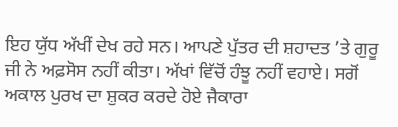ਇਹ ਯੁੱਧ ਅੱਖੀਂ ਦੇਖ ਰਹੇ ਸਨ। ਆਪਣੇ ਪੁੱਤਰ ਦੀ ਸ਼ਹਾਦਤ ’ਤੇ ਗੁਰੂ ਜੀ ਨੇ ਅਫ਼ਸੋਸ ਨਹੀਂ ਕੀਤਾ। ਅੱਖਾਂ ਵਿੱਚੋਂ ਹੰਝੂ ਨਹੀਂ ਵਹਾਏ। ਸਗੋਂ ਅਕਾਲ ਪੁਰਖ ਦਾ ਸ਼ੁਕਰ ਕਰਦੇ ਹੋਏ ਜੈਕਾਰਾ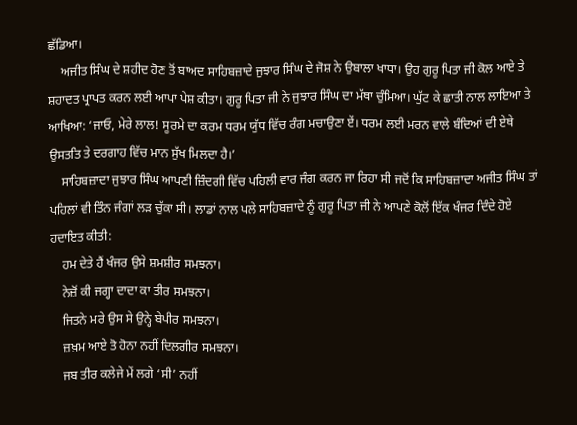ਛੱਡਿਆ।
    ਅਜੀਤ ਸਿੰਘ ਦੇ ਸ਼ਹੀਦ ਹੋਣ ਤੋਂ ਬਾਅਦ ਸਾਹਿਬਜ਼ਾਦੇ ਜੁਝਾਰ ਸਿੰਘ ਦੇ ਜੋਸ਼ ਨੇ ਉਬਾਲਾ ਖਾਧਾ। ਉਹ ਗੁਰੂ ਪਿਤਾ ਜੀ ਕੋਲ ਆਏ ਤੇ ਸ਼ਹਾਦਤ ਪ੍ਰਾਪਤ ਕਰਨ ਲਈ ਆਪਾ ਪੇਸ਼ ਕੀਤਾ। ਗੁਰੂ ਪਿਤਾ ਜੀ ਨੇ ਜੁਝਾਰ ਸਿੰਘ ਦਾ ਮੱਥਾ ਚੁੰਮਿਆ। ਘੁੱਟ ਕੇ ਛਾਤੀ ਨਾਲ ਲਾਇਆ ਤੇ ਆਖਿਆ: ‘ਜਾਓ, ਮੇਰੇ ਲਾਲ! ਸੂਰਮੇ ਦਾ ਕਰਮ ਧਰਮ ਯੁੱਧ ਵਿੱਚ ਰੰਗ ਮਚਾਉਣਾ ਏਂ। ਧਰਮ ਲਈ ਮਰਨ ਵਾਲੇ ਬੰਦਿਆਂ ਦੀ ਏਥੇ ਉਸਤਤਿ ਤੇ ਦਰਗਾਹ ਵਿੱਚ ਮਾਨ ਸੁੱਖ ਮਿਲਦਾ ਹੈ।’
    ਸਾਹਿਬਜ਼ਾਦਾ ਜੁਝਾਰ ਸਿੰਘ ਆਪਣੀ ਜ਼ਿੰਦਗੀ ਵਿੱਚ ਪਹਿਲੀ ਵਾਰ ਜੰਗ ਕਰਨ ਜਾ ਰਿਹਾ ਸੀ ਜਦੋਂ ਕਿ ਸਾਹਿਬਜ਼ਾਦਾ ਅਜੀਤ ਸਿੰਘ ਤਾਂ ਪਹਿਲਾਂ ਵੀ ਤਿੰਨ ਜੰਗਾਂ ਲੜ ਚੁੱਕਾ ਸੀ। ਲਾਡਾਂ ਨਾਲ ਪਲੇ ਸਾਹਿਬਜ਼ਾਦੇ ਨੂੰ ਗੁਰੂ ਪਿਤਾ ਜੀ ਨੇ ਆਪਣੇ ਕੋਲੋਂ ਇੱਕ ਖੰਜਰ ਦਿੰਦੇ ਹੋਏ ਹਦਾਇਤ ਕੀਤੀ:
    ਹਮ ਦੇਤੇ ਹੈਂ ਖੰਜਰ ਉਸੇ ਸ਼ਮਸ਼ੀਰ ਸਮਝਨਾ।
    ਨੇਜ਼ੋਂ ਕੀ ਜਗ੍ਹਾ ਦਾਦਾ ਕਾ ਤੀਰ ਸਮਝਨਾ।
    ਜਿਤਨੇ ਮਰੇ ਉਸ ਸੇ ਉਨ੍ਹੇ ਬੇਪੀਰ ਸਮਝਨਾ।
    ਜ਼ਖ਼ਮ ਆਏ ਤੋ ਹੋਨਾ ਨਹੀਂ ਦਿਲਗੀਰ ਸਮਝਨਾ।
    ਜਬ ਤੀਰ ਕਲੇਜੇ ਮੇਂ ਲਗੇ ‘ਸੀ’ ਨਹੀਂ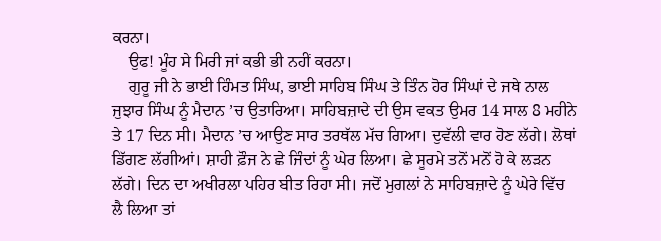ਕਰਨਾ।
    ਉਫ! ਮੂੰਹ ਸੇ ਮਿਰੀ ਜਾਂ ਕਭੀ ਭੀ ਨਹੀਂ ਕਰਨਾ।
    ਗੁਰੂ ਜੀ ਨੇ ਭਾਈ ਹਿੰਮਤ ਸਿੰਘ, ਭਾਈ ਸਾਹਿਬ ਸਿੰਘ ਤੇ ਤਿੰਨ ਹੋਰ ਸਿੰਘਾਂ ਦੇ ਜਥੇ ਨਾਲ ਜੁਝਾਰ ਸਿੰਘ ਨੂੰ ਮੈਦਾਨ ’ਚ ਉਤਾਰਿਆ। ਸਾਹਿਬਜ਼ਾਦੇ ਦੀ ਉਸ ਵਕਤ ਉਮਰ 14 ਸਾਲ 8 ਮਹੀਨੇ ਤੇ 17 ਦਿਨ ਸੀ। ਮੈਦਾਨ ’ਚ ਆਉਣ ਸਾਰ ਤਰਥੱਲ ਮੱਚ ਗਿਆ। ਦੁਵੱਲੀ ਵਾਰ ਹੋਣ ਲੱਗੇ। ਲੋਥਾਂ ਡਿੱਗਣ ਲੱਗੀਆਂ। ਸ਼ਾਹੀ ਫ਼ੌਜ ਨੇ ਛੇ ਜਿੰਦਾਂ ਨੂੰ ਘੇਰ ਲਿਆ। ਛੇ ਸੂਰਮੇ ਤਨੋਂ ਮਨੋਂ ਹੋ ਕੇ ਲੜਨ ਲੱਗੇ। ਦਿਨ ਦਾ ਅਖੀਰਲਾ ਪਹਿਰ ਬੀਤ ਰਿਹਾ ਸੀ। ਜਦੋਂ ਮੁਗਲਾਂ ਨੇ ਸਾਹਿਬਜ਼ਾਦੇ ਨੂੰ ਘੇਰੇ ਵਿੱਚ ਲੈ ਲਿਆ ਤਾਂ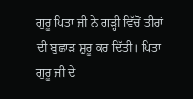ਗੁਰੂ ਪਿਤਾ ਜੀ ਨੇ ਗੜ੍ਹੀ ਵਿੱਚੋਂ ਤੀਰਾਂ ਦੀ ਬੁਛਾੜ ਸ਼ੁਰੂ ਕਰ ਦਿੱਤੀ। ਪਿਤਾ ਗੁਰੂ ਜੀ ਦੇ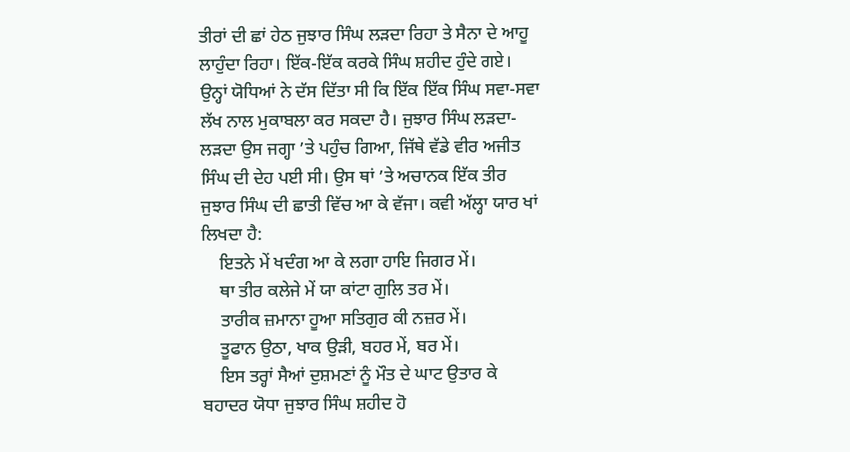ਤੀਰਾਂ ਦੀ ਛਾਂ ਹੇਠ ਜੁਝਾਰ ਸਿੰਘ ਲੜਦਾ ਰਿਹਾ ਤੇ ਸੈਨਾ ਦੇ ਆਹੂ ਲਾਹੁੰਦਾ ਰਿਹਾ। ਇੱਕ-ਇੱਕ ਕਰਕੇ ਸਿੰਘ ਸ਼ਹੀਦ ਹੁੰਦੇ ਗਏ। ਉਨ੍ਹਾਂ ਯੋਧਿਆਂ ਨੇ ਦੱਸ ਦਿੱਤਾ ਸੀ ਕਿ ਇੱਕ ਇੱਕ ਸਿੰਘ ਸਵਾ-ਸਵਾ ਲੱਖ ਨਾਲ ਮੁਕਾਬਲਾ ਕਰ ਸਕਦਾ ਹੈ। ਜੁਝਾਰ ਸਿੰਘ ਲੜਦਾ-ਲੜਦਾ ਉਸ ਜਗ੍ਹਾ ’ਤੇ ਪਹੁੰਚ ਗਿਆ, ਜਿੱਥੇ ਵੱਡੇ ਵੀਰ ਅਜੀਤ ਸਿੰਘ ਦੀ ਦੇਹ ਪਈ ਸੀ। ਉਸ ਥਾਂ ’ਤੇ ਅਚਾਨਕ ਇੱਕ ਤੀਰ ਜੁਝਾਰ ਸਿੰਘ ਦੀ ਛਾਤੀ ਵਿੱਚ ਆ ਕੇ ਵੱਜਾ। ਕਵੀ ਅੱਲ੍ਹਾ ਯਾਰ ਖਾਂ ਲਿਖਦਾ ਹੈ:
    ਇਤਨੇ ਮੇਂ ਖਦੰਗ ਆ ਕੇ ਲਗਾ ਹਾਇ ਜਿਗਰ ਮੇਂ।
    ਥਾ ਤੀਰ ਕਲੇਜੇ ਮੇਂ ਯਾ ਕਾਂਟਾ ਗੁਲਿ ਤਰ ਮੇਂ।
    ਤਾਰੀਕ ਜ਼ਮਾਨਾ ਹੂਆ ਸਤਿਗੁਰ ਕੀ ਨਜ਼ਰ ਮੇਂ।
    ਤੂਫਾਨ ਉਠਾ, ਖਾਕ ਉੜੀ, ਬਹਰ ਮੇਂ, ਬਰ ਮੇਂ।
    ਇਸ ਤਰ੍ਹਾਂ ਸੈਆਂ ਦੁਸ਼ਮਣਾਂ ਨੂੰ ਮੌਤ ਦੇ ਘਾਟ ਉਤਾਰ ਕੇ ਬਹਾਦਰ ਯੋਧਾ ਜੁਝਾਰ ਸਿੰਘ ਸ਼ਹੀਦ ਹੋ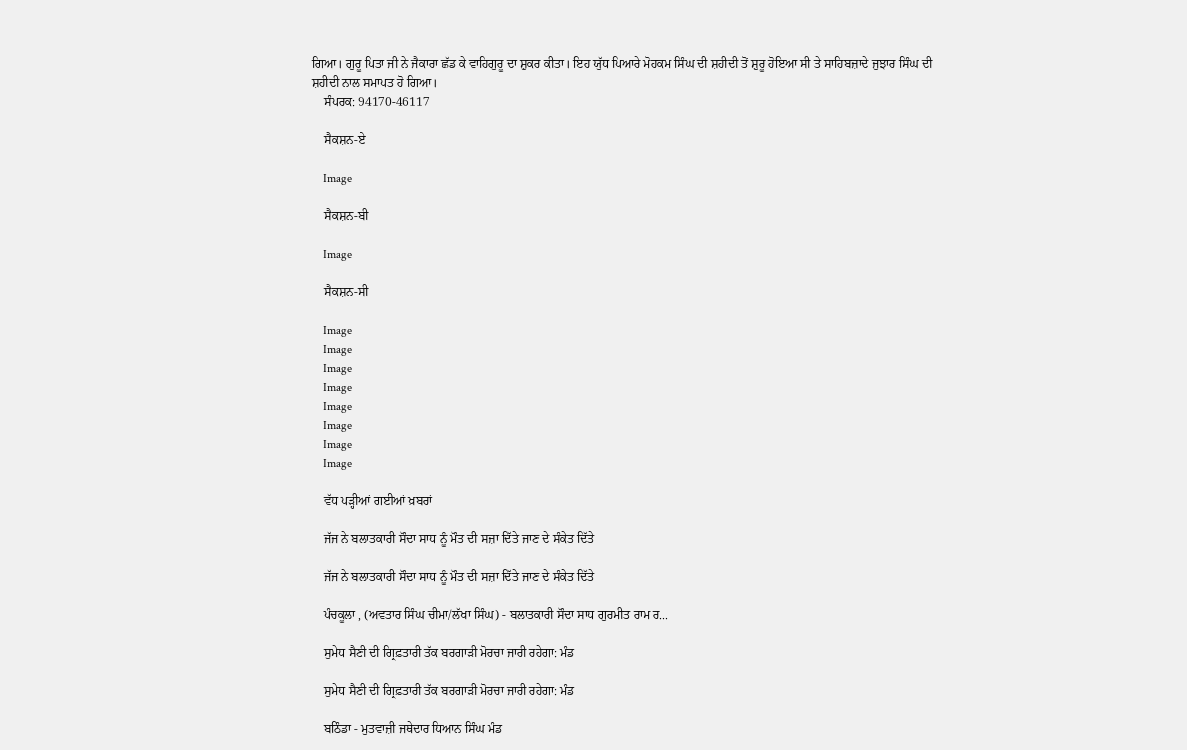ਗਿਆ। ਗੁਰੂ ਪਿਤਾ ਜੀ ਨੇ ਜੈਕਾਰਾ ਛੱਡ ਕੇ ਵਾਹਿਗੁਰੂ ਦਾ ਸ਼ੁਕਰ ਕੀਤਾ। ਇਹ ਯੁੱਧ ਪਿਆਰੇ ਮੋਹਕਮ ਸਿੰਘ ਦੀ ਸ਼ਹੀਦੀ ਤੋਂ ਸ਼ੁਰੂ ਹੋਇਆ ਸੀ ਤੇ ਸਾਹਿਬਜ਼ਾਦੇ ਜੁਝਾਰ ਸਿੰਘ ਦੀ ਸ਼ਹੀਦੀ ਨਾਲ ਸਮਾਪਤ ਹੋ ਗਿਆ।
    ਸੰਪਰਕ: 94170-46117

    ਸੈਕਸ਼ਨ-ਏ

    Image

    ਸੈਕਸ਼ਨ-ਬੀ

    Image

    ਸੈਕਸ਼ਨ-ਸੀ

    Image
    Image
    Image
    Image
    Image
    Image
    Image
    Image

    ਵੱਧ ਪੜ੍ਹੀਆਂ ਗਈਆਂ ਖ਼ਬਰਾਂ

    ਜੱਜ ਨੇ ਬਲਾਤਕਾਰੀ ਸੌਦਾ ਸਾਧ ਨੂੰ ਮੌਤ ਦੀ ਸਜ਼ਾ ਦਿੱਤੇ ਜਾਣ ਦੇ ਸੰਕੇਤ ਦਿੱਤੇ

    ਜੱਜ ਨੇ ਬਲਾਤਕਾਰੀ ਸੌਦਾ ਸਾਧ ਨੂੰ ਮੌਤ ਦੀ ਸਜ਼ਾ ਦਿੱਤੇ ਜਾਣ ਦੇ ਸੰਕੇਤ ਦਿੱਤੇ

    ਪੰਚਕੂਲਾ , (ਅਵਤਾਰ ਸਿੰਘ ਚੀਮਾ/ਲੱਖਾ ਸਿੰਘ) - ਬਲਾਤਕਾਰੀ ਸੌਦਾ ਸਾਧ ਗੁਰਮੀਤ ਰਾਮ ਰ...

    ਸੁਮੇਧ ਸੈਣੀ ਦੀ ਗ੍ਰਿਫ਼ਤਾਰੀ ਤੱਕ ਬਰਗਾੜੀ ਮੋਰਚਾ ਜਾਰੀ ਰਹੇਗਾ: ਮੰਡ

    ਸੁਮੇਧ ਸੈਣੀ ਦੀ ਗ੍ਰਿਫ਼ਤਾਰੀ ਤੱਕ ਬਰਗਾੜੀ ਮੋਰਚਾ ਜਾਰੀ ਰਹੇਗਾ: ਮੰਡ

    ਬਠਿੰਡਾ - ਮੁਤਵਾਜ਼ੀ ਜਥੇਦਾਰ ਧਿਆਨ ਸਿੰਘ ਮੰਡ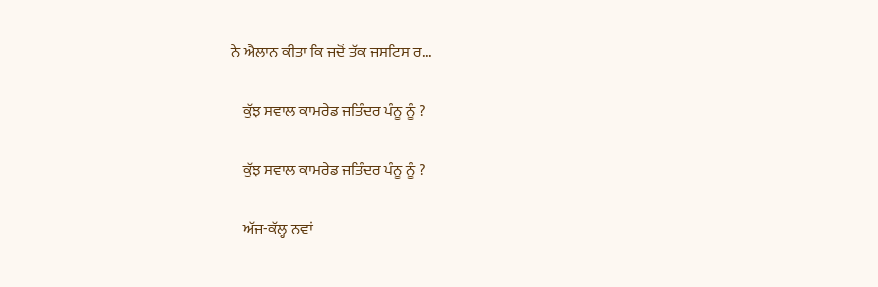ਨੇ ਐਲਾਨ ਕੀਤਾ ਕਿ ਜਦੋਂ ਤੱਕ ਜਸਟਿਸ ਰ...

    ਕੁੱਝ ਸਵਾਲ ਕਾਮਰੇਡ ਜਤਿੰਦਰ ਪੰਨੂ ਨੂੰ ?

    ਕੁੱਝ ਸਵਾਲ ਕਾਮਰੇਡ ਜਤਿੰਦਰ ਪੰਨੂ ਨੂੰ ?

    ਅੱਜ-ਕੱਲ੍ਹ ਨਵਾਂ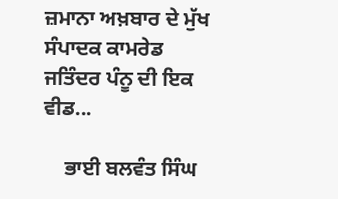ਜ਼ਮਾਨਾ ਅਖ਼ਬਾਰ ਦੇ ਮੁੱਖ ਸੰਪਾਦਕ ਕਾਮਰੇਡ ਜਤਿੰਦਰ ਪੰਨੂ ਦੀ ਇਕ ਵੀਡ...

    ਭਾਈ ਬਲਵੰਤ ਸਿੰਘ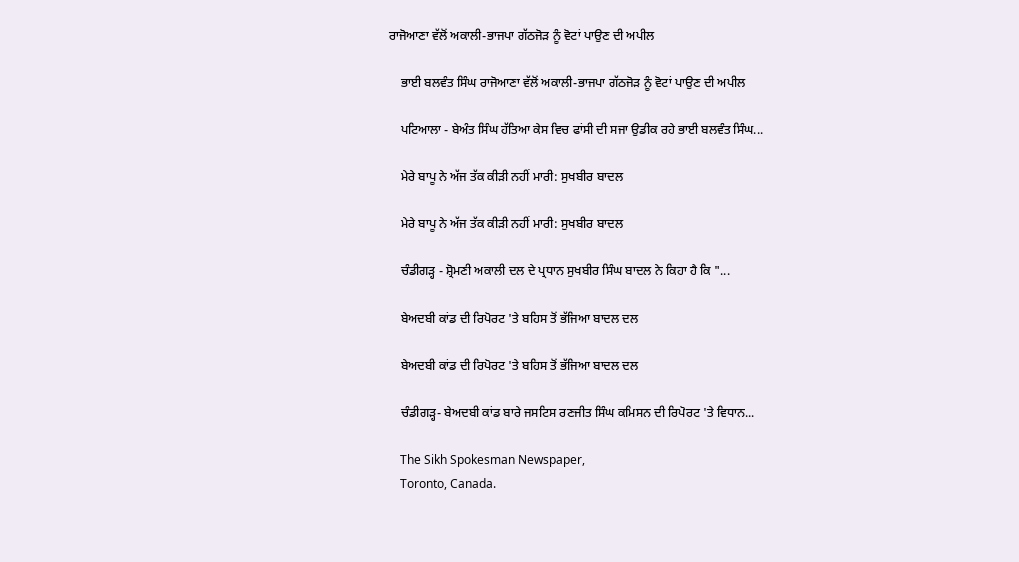ਰਾਜੋਆਣਾ ਵੱਲੋਂ ਅਕਾਲੀ-ਭਾਜਪਾ ਗੱਠਜੋੜ ਨੂੰ ਵੋਟਾਂ ਪਾਉਣ ਦੀ ਅਪੀਲ

    ਭਾਈ ਬਲਵੰਤ ਸਿੰਘ ਰਾਜੋਆਣਾ ਵੱਲੋਂ ਅਕਾਲੀ-ਭਾਜਪਾ ਗੱਠਜੋੜ ਨੂੰ ਵੋਟਾਂ ਪਾਉਣ ਦੀ ਅਪੀਲ

    ਪਟਿਆਲਾ - ਬੇਅੰਤ ਸਿੰਘ ਹੱਤਿਆ ਕੇਸ ਵਿਚ ਫਾਂਸੀ ਦੀ ਸਜਾ ਉਡੀਕ ਰਹੇ ਭਾਈ ਬਲਵੰਤ ਸਿੰਘ...

    ਮੇਰੇ ਬਾਪੂ ਨੇ ਅੱਜ ਤੱਕ ਕੀੜੀ ਨਹੀਂ ਮਾਰੀ: ਸੁਖਬੀਰ ਬਾਦਲ

    ਮੇਰੇ ਬਾਪੂ ਨੇ ਅੱਜ ਤੱਕ ਕੀੜੀ ਨਹੀਂ ਮਾਰੀ: ਸੁਖਬੀਰ ਬਾਦਲ

    ਚੰਡੀਗੜ੍ਹ - ਸ਼੍ਰੋਮਣੀ ਅਕਾਲੀ ਦਲ ਦੇ ਪ੍ਰਧਾਨ ਸੁਖਬੀਰ ਸਿੰਘ ਬਾਦਲ ਨੇ ਕਿਹਾ ਹੈ ਕਿ "...

    ਬੇਅਦਬੀ ਕਾਂਡ ਦੀ ਰਿਪੋਰਟ 'ਤੇ ਬਹਿਸ ਤੋਂ ਭੱਜਿਆ ਬਾਦਲ ਦਲ

    ਬੇਅਦਬੀ ਕਾਂਡ ਦੀ ਰਿਪੋਰਟ 'ਤੇ ਬਹਿਸ ਤੋਂ ਭੱਜਿਆ ਬਾਦਲ ਦਲ

    ਚੰਡੀਗੜ੍ਹ- ਬੇਅਦਬੀ ਕਾਂਡ ਬਾਰੇ ਜਸਟਿਸ ਰਣਜੀਤ ਸਿੰਘ ਕਮਿਸਨ ਦੀ ਰਿਪੋਰਟ 'ਤੇ ਵਿਧਾਨ...

    The Sikh Spokesman Newspaper,
    Toronto, Canada.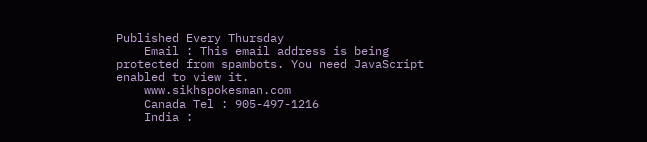Published Every Thursday
    Email : This email address is being protected from spambots. You need JavaScript enabled to view it.
    www.sikhspokesman.com
    Canada Tel : 905-497-1216
    India :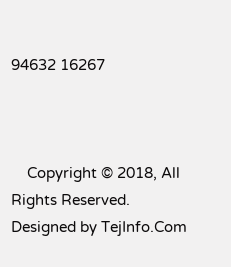94632 16267



    Copyright © 2018, All Rights Reserved. Designed by TejInfo.Com